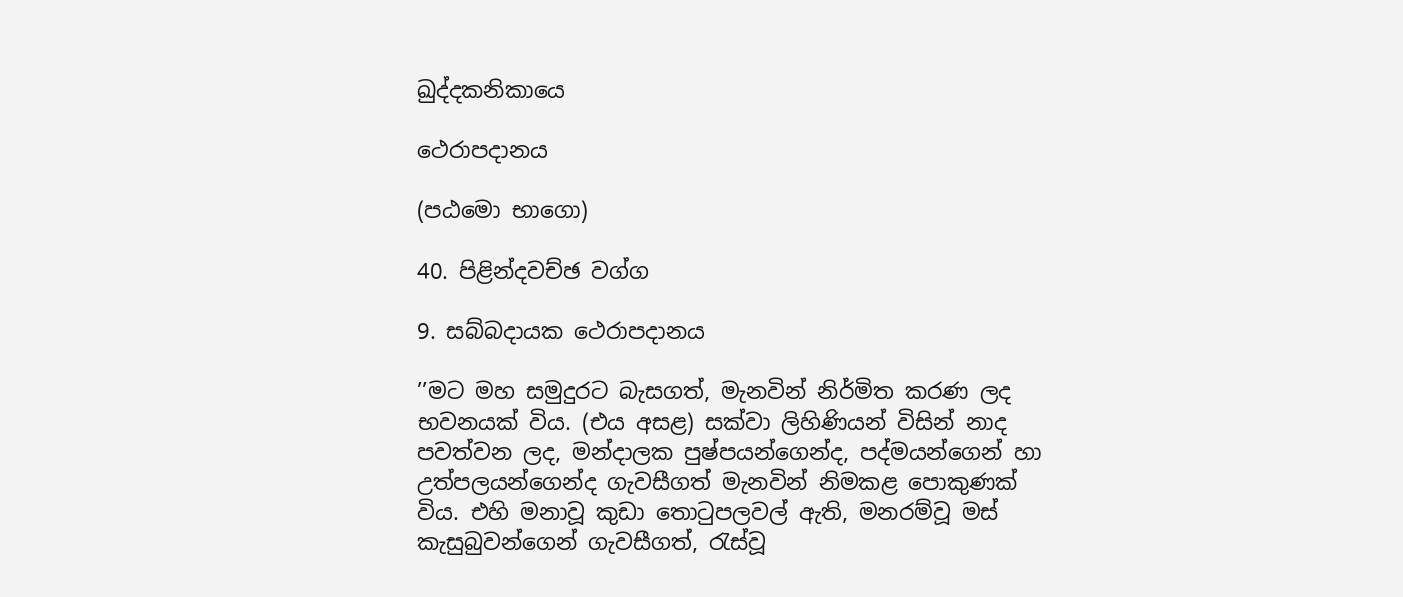ඛුද්දකනිකායෙ

ථෙරාපදානය

(පඨමො භාගො)

40. පිළින්දවච්ඡ වග්ග

9. සබ්බදායක ථෙරාපදානය

’’මට මහ සමුදුරට බැසගත්, මැනවින් නිර්මිත කරණ ලද භවනයක් විය. (එය අසළ) සක්වා ලිහිණියන් විසින් නාද පවත්වන ලද, මන්දාලක පුෂ්පයන්ගෙන්ද, පද්මයන්ගෙන් හා උත්පලයන්ගෙන්ද ගැවසීගත් මැනවින් නිමකළ පොකුණක් විය. එහි මනාවූ කුඩා තොටුපලවල් ඇති, මනරම්වූ මස් කැසුබුවන්ගෙන් ගැවසීගත්, රැස්වූ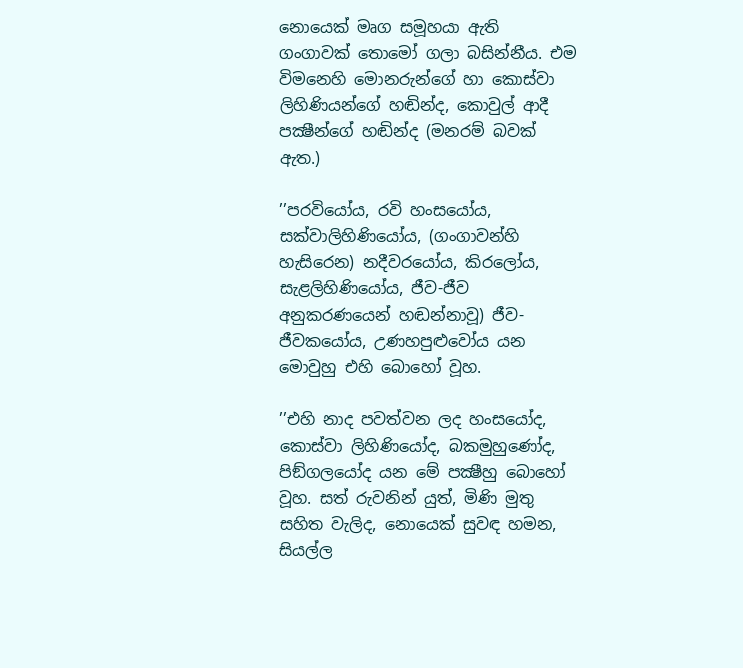නොයෙක් මෘග සමූහයා ඇති ගංගාවක් තොමෝ ගලා බසින්නීය. එම විමනෙහි මොනරුන්ගේ හා කොස්වා ලිහිණියන්ගේ හඬින්ද, කොවුල් ආදී පක්‍ෂීන්ගේ හඬින්ද (මනරම් බවක් ඇත.)

’’පරවියෝය, රවි හංසයෝය, සක්වාලිහිණියෝය, (ගංගාවන්හි හැසිරෙන) නදීවරයෝය, කිරලෝය, සැළලිහිණියෝය, ජීව-ජීව අනුකරණයෙන් හඬන්නාවූ) ජීව-ජීවකයෝය, උණහපුළුවෝය යන මොවුහු එහි බොහෝ වූහ.

’’එහි නාද පවත්වන ලද හංසයෝද, කොස්වා ලිහිණියෝද, බකමුහුණෝද, පිඞ්ගලයෝද යන මේ පක්‍ෂීහු බොහෝ වූහ. සත් රුවනින් යුත්, මිණි මුතු සහිත වැලිද, නොයෙක් සුවඳ හමන, සියල්ල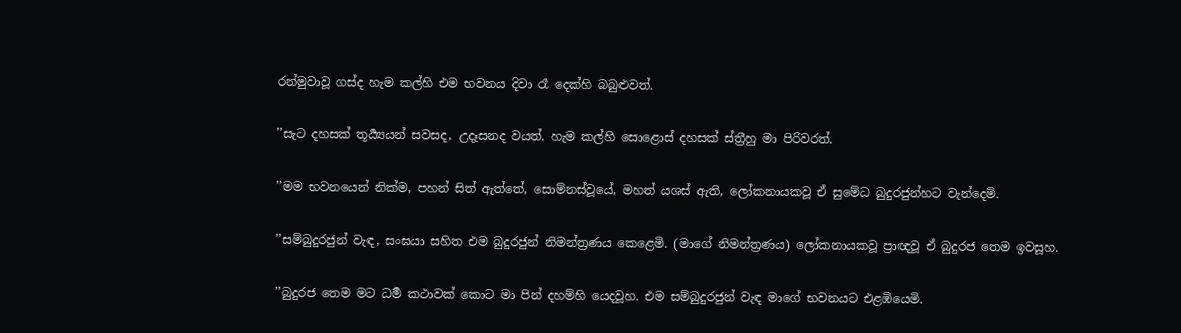රන්මුවාවූ ගස්ද හැම කල්හි එම භවනය දිවා රෑ දෙක්හි බබුළුවත්.

’’සැට දහසක් තූර්‍ය්‍යයන් සවසද, උදෑසනද වයත්. හැම කල්හි සොළොස් දහසක් ස්ත්‍රීහු මා පිරිවරත්.

’’මම භවනයෙන් නික්ම, පහන් සිත් ඇත්තේ, සොම්නස්වූයේ, මහත් යශස් ඇති, ලෝකනායකවූ ඒ සුමේධ බුදුරජුන්හට වැන්දෙමි.

’’සම්බුදුරජුන් වැඳ, සංඝයා සහිත එම බුදුරජුන් නිමන්ත්‍රණය කෙළෙමි. (මාගේ නිමන්ත්‍රණය) ලෝකනායකවූ ප්‍රාඥවූ ඒ බුදුරජ තෙම ඉවසූහ.

’’බුදුරජ තෙම මට ධර්‍ම කථාවක් කොට මා පින් දහම්හි යෙදවූහ. එම සම්බුදුරජුන් වැඳ මාගේ භවනයට එළඹියෙමි.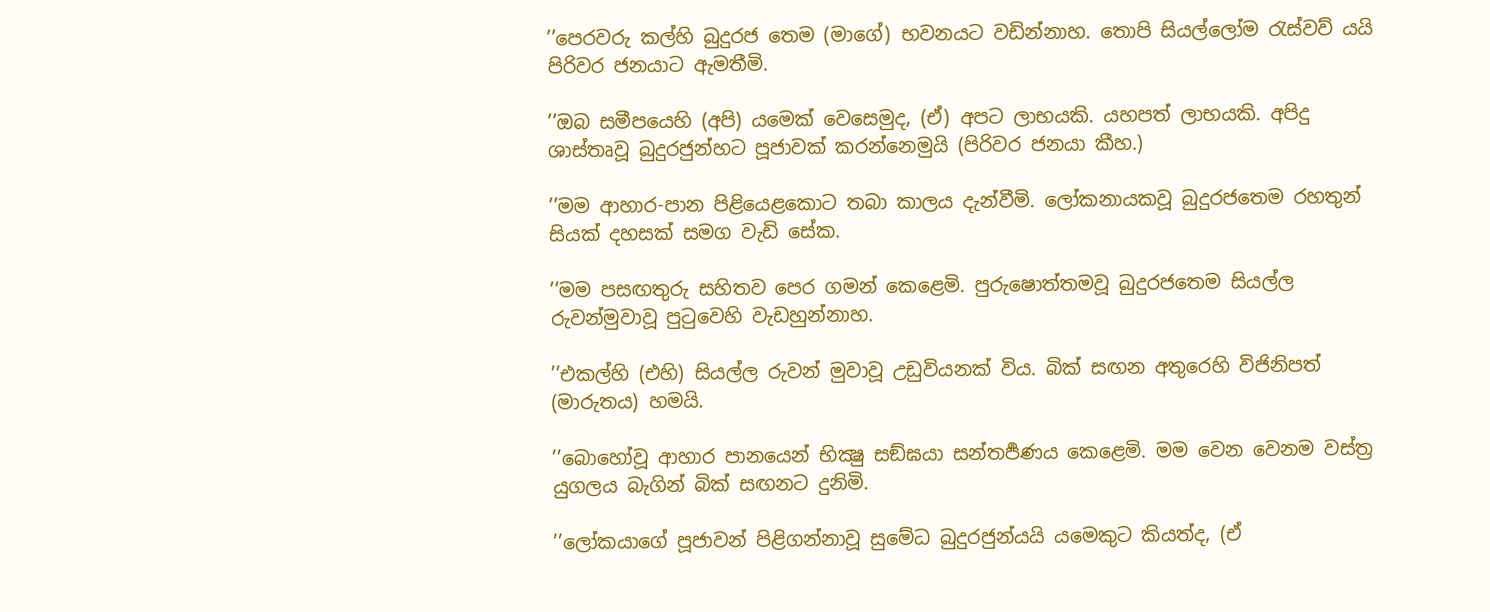’’පෙරවරු කල්හි බුදුරජ තෙම (මාගේ) භවනයට වඩින්නාහ. තොපි සියල්ලෝම රැස්වව් යයි පිරිවර ජනයාට ඇමතීමි.

’’ඔබ සමීපයෙහි (අපි) යමෙක් වෙසෙමුද, (ඒ) අපට ලාභයකි. යහපත් ලාභයකි. අපිදු ශාස්තෘවූ බුදුරජුන්හට පූජාවක් කරන්නෙමුයි (පිරිවර ජනයා කීහ.)

’’මම ආහාර-පාන පිළියෙළකොට තබා කාලය දැන්වීමි. ලෝකනායකවූ බුදුරජතෙම රහතුන් සියක් දහසක් සමග වැඩි සේක.

’’මම පසඟතුරු සහිතව පෙර ගමන් කෙළෙමි. පුරුෂොත්තමවූ බුදුරජතෙම සියල්ල රුවන්මුවාවූ පුටුවෙහි වැඩහුන්නාහ.

’’එකල්හි (එහි) සියල්ල රුවන් මුවාවූ උඩුවියනක් විය. බික් සඟන අතුරෙහි විජිනිපත් (මාරුතය) හමයි.

’’බොහෝවූ ආහාර පානයෙන් භික්‍ෂු සඞ්ඝයා සන්තර්‍පණය කෙළෙමි. මම වෙන වෙනම වස්ත්‍ර යුගලය බැගින් බික් සඟනට දුනිමි.

’’ලෝකයාගේ පූජාවන් පිළිගන්නාවූ සුමේධ බුදුරජුන්යයි යමෙකුට කියත්ද, (ඒ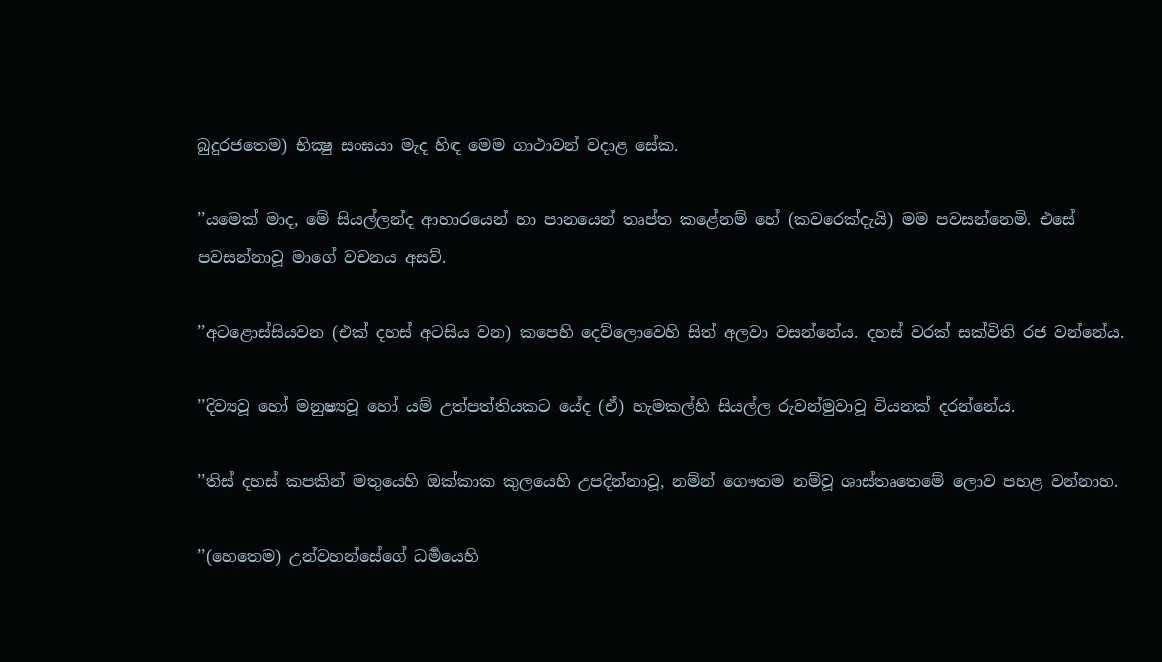බුදුරජතෙම) භික්‍ෂු සංඝයා මැද හිඳ මෙම ගාථාවන් වදාළ සේක.

’’යමෙක් මාද, මේ සියල්ලන්ද ආහාරයෙන් හා පානයෙන් තෘප්ත කළේනම් හේ (කවරෙක්දැයි) මම පවසන්නෙමි. එසේ පවසන්නාවූ මාගේ වචනය අසව්.

’’අටළොස්සියවන (එක් දහස් අටසිය වන) කපෙහි දෙව්ලොවෙහි සිත් අලවා වසන්නේය. දහස් වරක් සක්විති රජ වන්නේය.

’’දිව්‍යවූ හෝ මනුෂ්‍යවූ හෝ යම් උත්පත්තියකට යේද (ඒ) හැමකල්හි සියල්ල රුවන්මුවාවූ වියනක් දරන්නේය.

’’තිස් දහස් කපකින් මතුයෙහි ඔක්කාක කුලයෙහි උපදින්නාවූ, නම්න් ගෞතම නම්වූ ශාස්තෘතෙමේ ලොව පහළ වන්නාහ.

’’(හෙතෙම) උන්වහන්සේගේ ධර්‍මයෙහි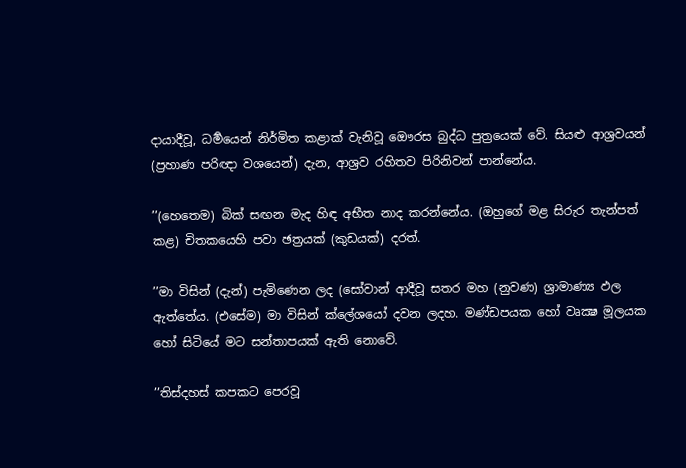දායාදීවූ, ධර්‍මයෙන් නිර්මිත කළාක් වැනිවූ ඖෙරස බුද්ධ පුත්‍රයෙක් වේ. සියළු ආශ්‍රවයන් (ප්‍රහාණ පරිඥා වශයෙන්) දැන, ආශ්‍රව රහිතව පිරිනිවන් පාන්නේය.

’’(හෙතෙම) බික් සඟන මැද හිඳ අභීත නාද කරන්නේය. (ඔහුගේ මළ සිරුර තැන්පත් කළ) චිතකයෙහි පවා ඡත්‍රයක් (කුඩයක්) දරත්.

’’මා විසින් (දැන්) පැමිණෙන ලද (සෝවාන් ආදීවූ සතර මහ (නුවණ) ශ්‍රාමාණ්‍ය ඵල ඇත්තේය. (එසේම) මා විසින් ක්ලේශයෝ දවන ලදහ. මණ්ඩපයක හෝ වෘක්‍ෂ මූලයක හෝ සිටියේ මට සන්තාපයක් ඇති නොවේ.

’’තිස්දහස් කපකට පෙරවූ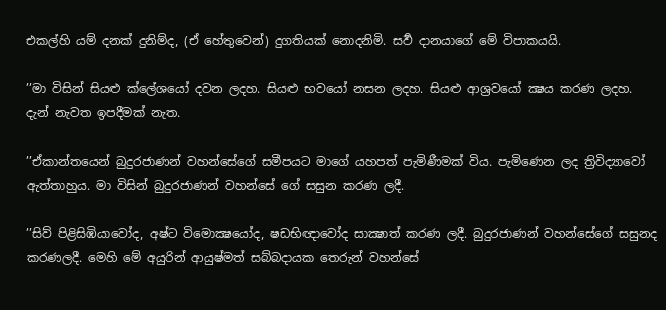එකල්හි යම් දනක් දුනිම්ද, (ඒ හේතුවෙන්) දුගතියක් නොදනිමි. සර්‍ව දානයාගේ මේ විපාකයයි.

’’මා විසින් සියළු ක්ලේශයෝ දවන ලදහ. සියළු භවයෝ නසන ලදහ. සියළු ආශ්‍රවයෝ ක්‍ෂය කරණ ලදහ. දැන් නැවත ඉපදීමක් නැත.

’’ඒකාන්තයෙන් බුදුරජාණන් වහන්සේගේ සමීපයට මාගේ යහපත් පැමිණීමක් විය. පැමිණෙන ලද ත්‍රිවිද්‍යාවෝ ඇත්තාහුය. මා විසින් බුදුරජාණන් වහන්සේ ගේ සසුන කරණ ලදී.

’’සිව් පිළිසිඹියාවෝද, අෂ්ට විමොක්‍ෂයෝද, ෂඩභිඥාවෝද සාක්‍ෂාත් කරණ ලදී. බුදුරජාණන් වහන්සේගේ සසුනද කරණලදී. මෙහි මේ අයුරින් ආයුෂ්මත් සබ්බදායක තෙරුන් වහන්සේ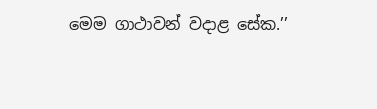මෙම ගාථාවන් වදාළ සේක.’’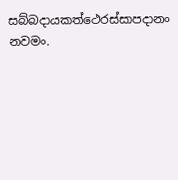සබ්බදායකත්ථෙරස්සාපදානං නවමං.